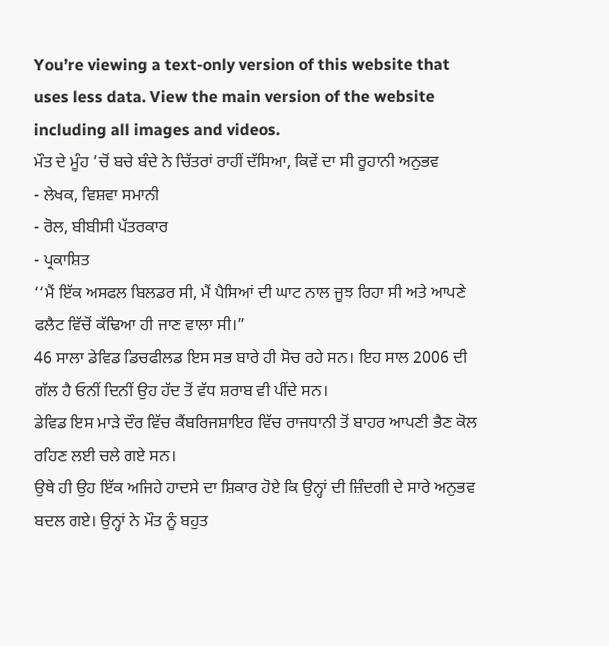You’re viewing a text-only version of this website that uses less data. View the main version of the website including all images and videos.
ਮੌਤ ਦੇ ਮੂੰਹ ’ਚੋਂ ਬਚੇ ਬੰਦੇ ਨੇ ਚਿੱਤਰਾਂ ਰਾਹੀਂ ਦੱਸਿਆ, ਕਿਵੇਂ ਦਾ ਸੀ ਰੂਹਾਨੀ ਅਨੁਭਵ
- ਲੇਖਕ, ਵਿਸ਼ਵਾ ਸਮਾਨੀ
- ਰੋਲ, ਬੀਬੀਸੀ ਪੱਤਰਕਾਰ
- ਪ੍ਰਕਾਸ਼ਿਤ
‘‘ਮੈਂ ਇੱਕ ਅਸਫਲ ਬਿਲਡਰ ਸੀ, ਮੈਂ ਪੈਸਿਆਂ ਦੀ ਘਾਟ ਨਾਲ ਜੂਝ ਰਿਹਾ ਸੀ ਅਤੇ ਆਪਣੇ ਫਲੈਟ ਵਿੱਚੋਂ ਕੱਢਿਆ ਹੀ ਜਾਣ ਵਾਲਾ ਸੀ।”
46 ਸਾਲਾ ਡੇਵਿਡ ਡਿਚਫੀਲਡ ਇਸ ਸਭ ਬਾਰੇ ਹੀ ਸੋਚ ਰਹੇ ਸਨ। ਇਹ ਸਾਲ 2006 ਦੀ ਗੱਲ ਹੈ ਓਨੀਂ ਦਿਨੀਂ ਉਹ ਹੱਦ ਤੋਂ ਵੱਧ ਸ਼ਰਾਬ ਵੀ ਪੀਂਦੇ ਸਨ।
ਡੇਵਿਡ ਇਸ ਮਾੜੇ ਦੌਰ ਵਿੱਚ ਕੈਂਬਰਿਜਸ਼ਾਇਰ ਵਿੱਚ ਰਾਜਧਾਨੀ ਤੋਂ ਬਾਹਰ ਆਪਣੀ ਭੈਣ ਕੋਲ ਰਹਿਣ ਲਈ ਚਲੇ ਗਏ ਸਨ।
ਉਥੇ ਹੀ ਉਹ ਇੱਕ ਅਜਿਹੇ ਹਾਦਸੇ ਦਾ ਸ਼ਿਕਾਰ ਹੋਏ ਕਿ ਉਨ੍ਹਾਂ ਦੀ ਜ਼ਿੰਦਗੀ ਦੇ ਸਾਰੇ ਅਨੁਭਵ ਬਦਲ ਗਏ। ਉਨ੍ਹਾਂ ਨੇ ਮੌਤ ਨੂੰ ਬਹੁਤ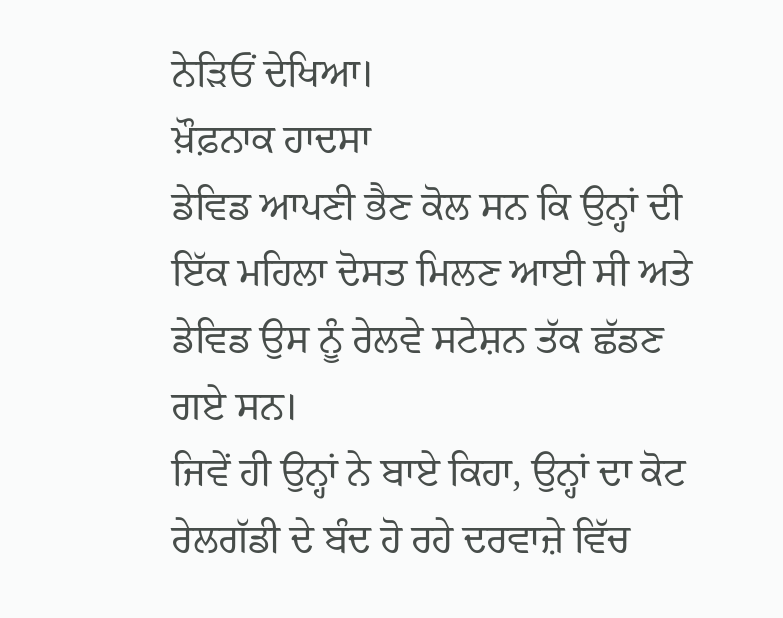ਨੇੜਿਓਂ ਦੇਖਿਆ।
ਖ਼ੌਫ਼ਨਾਕ ਹਾਦਸਾ
ਡੇਵਿਡ ਆਪਣੀ ਭੈਣ ਕੋਲ ਸਨ ਕਿ ਉਨ੍ਹਾਂ ਦੀ ਇੱਕ ਮਹਿਲਾ ਦੋਸਤ ਮਿਲਣ ਆਈ ਸੀ ਅਤੇ ਡੇਵਿਡ ਉਸ ਨੂੰ ਰੇਲਵੇ ਸਟੇਸ਼ਨ ਤੱਕ ਛੱਡਣ ਗਏ ਸਨ।
ਜਿਵੇਂ ਹੀ ਉਨ੍ਹਾਂ ਨੇ ਬਾਏ ਕਿਹਾ, ਉਨ੍ਹਾਂ ਦਾ ਕੋਟ ਰੇਲਗੱਡੀ ਦੇ ਬੰਦ ਹੋ ਰਹੇ ਦਰਵਾਜ਼ੇ ਵਿੱਚ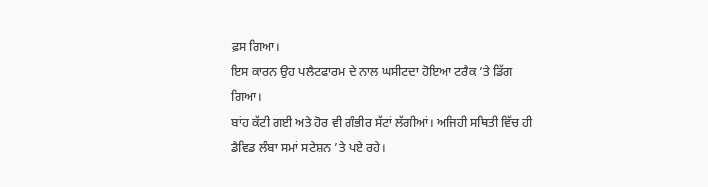ਫ਼ਸ ਗਿਆ।
ਇਸ ਕਾਰਨ ਉਹ ਪਲੈਟਫਾਰਮ ਦੇ ਨਾਲ ਘਸੀਟਦਾ ਹੋਇਆ ਟਰੈਕ ’ਤੇ ਡਿੱਗ ਗਿਆ।
ਬਾਂਹ ਕੱਟੀ ਗਈ ਅਤੇ ਹੋਰ ਵੀ ਗੰਭੀਰ ਸੱਟਾਂ ਲੱਗੀਆਂ। ਅਜਿਹੀ ਸਥਿਤੀ ਵਿੱਚ ਹੀ ਡੈਵਿਡ ਲੰਬਾ ਸਮਾਂ ਸਟੇਸ਼ਨ ’ਤੇ ਪਏ ਰਹੇ।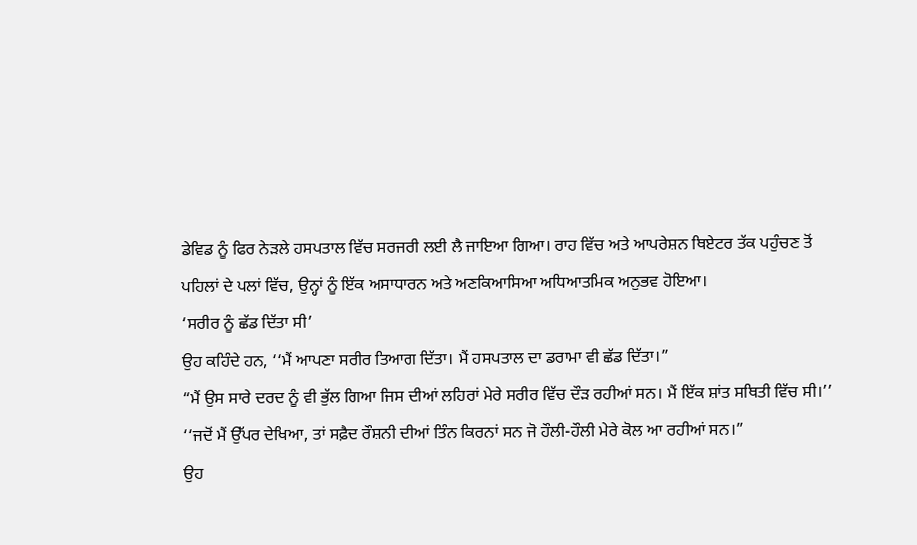ਡੇਵਿਡ ਨੂੰ ਫਿਰ ਨੇੜਲੇ ਹਸਪਤਾਲ ਵਿੱਚ ਸਰਜਰੀ ਲਈ ਲੈ ਜਾਇਆ ਗਿਆ। ਰਾਹ ਵਿੱਚ ਅਤੇ ਆਪਰੇਸ਼ਨ ਥਿਏਟਰ ਤੱਕ ਪਹੁੰਚਣ ਤੋਂ ਪਹਿਲਾਂ ਦੇ ਪਲਾਂ ਵਿੱਚ, ਉਨ੍ਹਾਂ ਨੂੰ ਇੱਕ ਅਸਾਧਾਰਨ ਅਤੇ ਅਣਕਿਆਸਿਆ ਅਧਿਆਤਮਿਕ ਅਨੁਭਵ ਹੋਇਆ।
‘ਸਰੀਰ ਨੂੰ ਛੱਡ ਦਿੱਤਾ ਸੀ’
ਉਹ ਕਹਿੰਦੇ ਹਨ, ‘‘ਮੈਂ ਆਪਣਾ ਸਰੀਰ ਤਿਆਗ ਦਿੱਤਾ। ਮੈਂ ਹਸਪਤਾਲ ਦਾ ਡਰਾਮਾ ਵੀ ਛੱਡ ਦਿੱਤਾ।”
“ਮੈਂ ਉਸ ਸਾਰੇ ਦਰਦ ਨੂੰ ਵੀ ਭੁੱਲ ਗਿਆ ਜਿਸ ਦੀਆਂ ਲਹਿਰਾਂ ਮੇਰੇ ਸਰੀਰ ਵਿੱਚ ਦੌੜ ਰਹੀਆਂ ਸਨ। ਮੈਂ ਇੱਕ ਸ਼ਾਂਤ ਸਥਿਤੀ ਵਿੱਚ ਸੀ।’’
‘‘ਜਦੋਂ ਮੈਂ ਉੱਪਰ ਦੇਖਿਆ, ਤਾਂ ਸਫ਼ੈਦ ਰੌਸ਼ਨੀ ਦੀਆਂ ਤਿੰਨ ਕਿਰਨਾਂ ਸਨ ਜੋ ਹੌਲੀ-ਹੌਲੀ ਮੇਰੇ ਕੋਲ ਆ ਰਹੀਆਂ ਸਨ।”
ਉਹ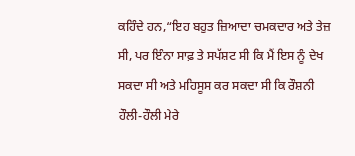ਕਹਿੰਦੇ ਹਨ,“ਇਹ ਬਹੁਤ ਜ਼ਿਆਦਾ ਚਮਕਦਾਰ ਅਤੇ ਤੇਜ਼ ਸੀ, ਪਰ ਇੰਨਾ ਸਾਫ਼ ਤੇ ਸਪੱਸ਼ਟ ਸੀ ਕਿ ਮੈਂ ਇਸ ਨੂੰ ਦੇਖ ਸਕਦਾ ਸੀ ਅਤੇ ਮਹਿਸੂਸ ਕਰ ਸਕਦਾ ਸੀ ਕਿ ਰੌਸ਼ਨੀ ਹੌਲੀ-ਹੌਲੀ ਮੇਰੇ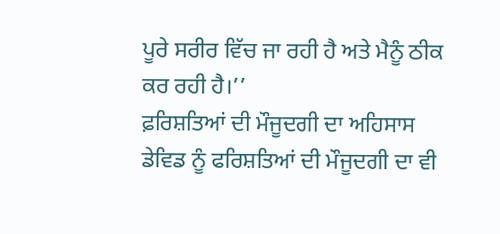ਪੂਰੇ ਸਰੀਰ ਵਿੱਚ ਜਾ ਰਹੀ ਹੈ ਅਤੇ ਮੈਨੂੰ ਠੀਕ ਕਰ ਰਹੀ ਹੈ।’’
ਫ਼ਰਿਸ਼ਤਿਆਂ ਦੀ ਮੌਜੂਦਗੀ ਦਾ ਅਹਿਸਾਸ
ਡੇਵਿਡ ਨੂੰ ਫਰਿਸ਼ਤਿਆਂ ਦੀ ਮੌਜੂਦਗੀ ਦਾ ਵੀ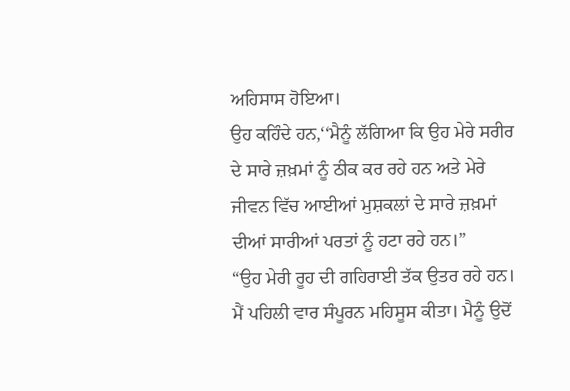ਅਹਿਸਾਸ ਹੋਇਆ।
ਉਹ ਕਹਿੰਦੇ ਹਨ,‘‘ਮੈਨੂੰ ਲੱਗਿਆ ਕਿ ਉਹ ਮੇਰੇ ਸਰੀਰ ਦੇ ਸਾਰੇ ਜ਼ਖ਼ਮਾਂ ਨੂੰ ਠੀਕ ਕਰ ਰਹੇ ਹਨ ਅਤੇ ਮੇਰੇ ਜੀਵਨ ਵਿੱਚ ਆਈਆਂ ਮੁਸ਼ਕਲਾਂ ਦੇ ਸਾਰੇ ਜ਼ਖ਼ਮਾਂ ਦੀਆਂ ਸਾਰੀਆਂ ਪਰਤਾਂ ਨੂੰ ਹਟਾ ਰਹੇ ਹਨ।”
“ਉਹ ਮੇਰੀ ਰੂਹ ਦੀ ਗਹਿਰਾਈ ਤੱਕ ਉਤਰ ਰਹੇ ਹਨ। ਮੈਂ ਪਹਿਲੀ ਵਾਰ ਸੰਪੂਰਨ ਮਹਿਸੂਸ ਕੀਤਾ। ਮੈਨੂੰ ਉਦੋਂ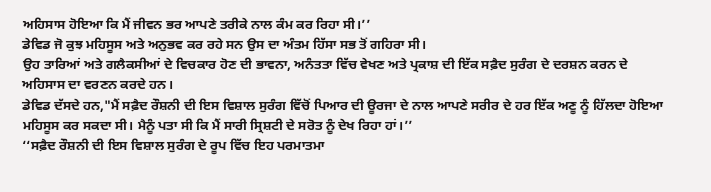ਅਹਿਸਾਸ ਹੋਇਆ ਕਿ ਮੈਂ ਜੀਵਨ ਭਰ ਆਪਣੇ ਤਰੀਕੇ ਨਾਲ ਕੰਮ ਕਰ ਰਿਹਾ ਸੀ।’’
ਡੇਵਿਡ ਜੋ ਕੁਝ ਮਹਿਸੂਸ ਅਤੇ ਅਨੁਭਵ ਕਰ ਰਹੇ ਸਨ ਉਸ ਦਾ ਅੰਤਮ ਹਿੱਸਾ ਸਭ ਤੋਂ ਗਹਿਰਾ ਸੀ।
ਉਹ ਤਾਰਿਆਂ ਅਤੇ ਗਲੈਕਸੀਆਂ ਦੇ ਵਿਚਕਾਰ ਹੋਣ ਦੀ ਭਾਵਨਾ, ਅਨੰਤਤਾ ਵਿੱਚ ਵੇਖਣ ਅਤੇ ਪ੍ਰਕਾਸ਼ ਦੀ ਇੱਕ ਸਫ਼ੈਦ ਸੁਰੰਗ ਦੇ ਦਰਸ਼ਨ ਕਰਨ ਦੇ ਅਹਿਸਾਸ ਦਾ ਵਰਣਨ ਕਰਦੇ ਹਨ।
ਡੇਵਿਡ ਦੱਸਦੇ ਹਨ,"ਮੈਂ ਸਫ਼ੈਦ ਰੌਸ਼ਨੀ ਦੀ ਇਸ ਵਿਸ਼ਾਲ ਸੁਰੰਗ ਵਿੱਚੋਂ ਪਿਆਰ ਦੀ ਊਰਜਾ ਦੇ ਨਾਲ ਆਪਣੇ ਸਰੀਰ ਦੇ ਹਰ ਇੱਕ ਅਣੂ ਨੂੰ ਹਿੱਲਦਾ ਹੋਇਆ ਮਹਿਸੂਸ ਕਰ ਸਕਦਾ ਸੀ। ਮੈਨੂੰ ਪਤਾ ਸੀ ਕਿ ਮੈਂ ਸਾਰੀ ਸ੍ਰਿਸ਼ਟੀ ਦੇ ਸਰੋਤ ਨੂੰ ਦੇਖ ਰਿਹਾ ਹਾਂ।’’
‘‘ਸਫ਼ੈਦ ਰੌਸ਼ਨੀ ਦੀ ਇਸ ਵਿਸ਼ਾਲ ਸੁਰੰਗ ਦੇ ਰੂਪ ਵਿੱਚ ਇਹ ਪਰਮਾਤਮਾ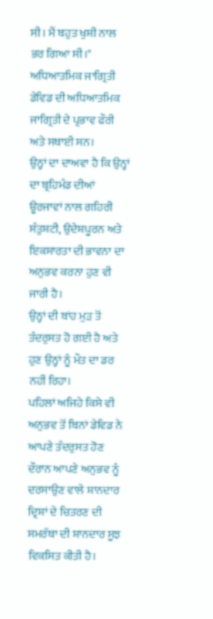ਸੀ। ਮੈਂ ਬਹੁਤ ਖੁਸ਼ੀ ਨਾਲ ਭਰ ਗਿਆ ਸੀ।"
ਅਧਿਆਤਮਿਕ ਜਾਗ੍ਰਿਤੀ
ਡੇਵਿਡ ਦੀ ਅਧਿਆਤਮਿਕ ਜਾਗ੍ਰਿਤੀ ਦੇ ਪ੍ਰਭਾਵ ਫੌਰੀ ਅਤੇ ਸਥਾਈ ਸਨ।
ਉਨ੍ਹਾਂ ਦਾ ਦਾਅਵਾ ਹੈ ਕਿ ਉਨ੍ਹਾਂ ਦਾ ਬ੍ਰਹਿਮੰਡ ਦੀਆਂ ਊਰਜਾਵਾਂ ਨਾਲ ਗਹਿਰੀ ਸੰਤੁਸ਼ਟੀ, ਉਦੇਸ਼ਪੂਰਨ ਅਤੇ ਇਕਸਾਰਤਾ ਦੀ ਭਾਵਨਾ ਦਾ ਅਨੁਭਵ ਕਰਨਾ ਹੁਣ ਵੀ ਜਾਰੀ ਹੈ।
ਉਨ੍ਹਾਂ ਦੀ ਬਾਂਹ ਮੁੜ ਤੋਂ ਤੰਦਰੁਸਤ ਹੋ ਗਈ ਹੈ ਅਤੇ ਹੁਣ ਉਨ੍ਹਾਂ ਨੂੰ ਮੌਤ ਦਾ ਡਰ ਨਹੀਂ ਰਿਹਾ।
ਪਹਿਲਾਂ ਅਜਿਹੇ ਕਿਸੇ ਵੀ ਅਨੁਭਵ ਤੋਂ ਬਿਨਾਂ ਡੇਵਿਡ ਨੇ ਆਪਣੇ ਤੰਦਰੁਸਤ ਹੋਣ ਦੌਰਾਨ ਆਪਣੇ ਅਨੁਭਵ ਨੂੰ ਦਰਸਾਉਣ ਵਾਲੇ ਸ਼ਾਨਦਾਰ ਦ੍ਰਿਸ਼ਾਂ ਦੇ ਚਿਤਰਣ ਦੀ ਸਮਰੱਥਾ ਦੀ ਸ਼ਾਨਦਾਰ ਸੂਝ ਵਿਕਸਿਤ ਕੀਤੀ ਹੈ।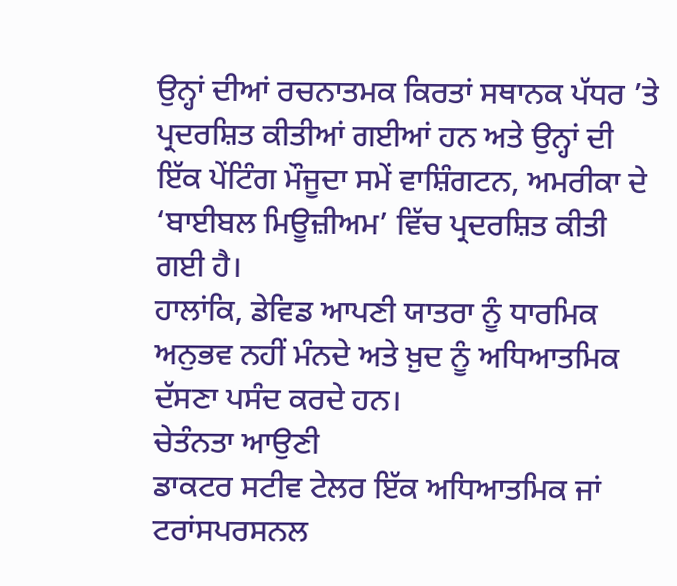ਉਨ੍ਹਾਂ ਦੀਆਂ ਰਚਨਾਤਮਕ ਕਿਰਤਾਂ ਸਥਾਨਕ ਪੱਧਰ ’ਤੇ ਪ੍ਰਦਰਸ਼ਿਤ ਕੀਤੀਆਂ ਗਈਆਂ ਹਨ ਅਤੇ ਉਨ੍ਹਾਂ ਦੀ ਇੱਕ ਪੇਂਟਿੰਗ ਮੌਜੂਦਾ ਸਮੇਂ ਵਾਸ਼ਿੰਗਟਨ, ਅਮਰੀਕਾ ਦੇ ‘ਬਾਈਬਲ ਮਿਊਜ਼ੀਅਮ’ ਵਿੱਚ ਪ੍ਰਦਰਸ਼ਿਤ ਕੀਤੀ ਗਈ ਹੈ।
ਹਾਲਾਂਕਿ, ਡੇਵਿਡ ਆਪਣੀ ਯਾਤਰਾ ਨੂੰ ਧਾਰਮਿਕ ਅਨੁਭਵ ਨਹੀਂ ਮੰਨਦੇ ਅਤੇ ਖ਼ੁਦ ਨੂੰ ਅਧਿਆਤਮਿਕ ਦੱਸਣਾ ਪਸੰਦ ਕਰਦੇ ਹਨ।
ਚੇਤੰਨਤਾ ਆਉਣੀ
ਡਾਕਟਰ ਸਟੀਵ ਟੇਲਰ ਇੱਕ ਅਧਿਆਤਮਿਕ ਜਾਂ ਟਰਾਂਸਪਰਸਨਲ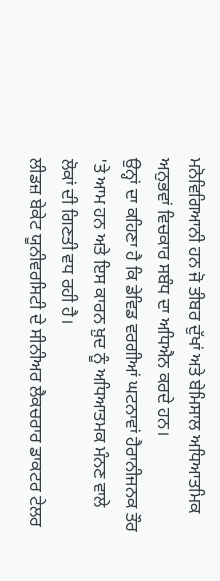ਮਨੋਵਿਗਿਆਨੀ ਹਨ ਜੋ ਤੀਬਰ ਦੁੱਖਾਂ ਅਤੇ ਬੇਮਿਸਾਲ ਅਧਿਆਤਮਿਕ ਅਨੁਭਵਾਂ ਵਿਚਕਾਰ ਸਬੰਧ ਦਾ ਅਧਿਐਨ ਕਰਦੇ ਹਨ।
ਉਨ੍ਹਾਂ ਦਾ ਕਹਿਣਾ ਹੈ ਕਿ ਡੇਵਿਡ ਵਰਗੀਆਂ ਘਟਨਾਵਾਂ ਹੈਰਾਨੀਜਨਕ ਤੌਰ 'ਤੇ ਆਮ ਹਨ ਅਤੇ ਇਸ ਕਾਰਨ ਖ਼ੁਦ ਨੂੰ ਅਧਿਆਤਮਕ ਮੰਨਣ ਵਾਲੇ ਲੋਕਾਂ ਦੀ ਗਿਣਤੀ ਵਧ ਰਹੀ ਹੈ।
ਲੀਡਜ਼ ਬੇਕੇਟ ਯੂਨੀਵਰਸਿਟੀ ਦੇ ਸੀਨੀਅਰ ਲੈਕਚਰਾਰ ਡਾਕਟਰ ਟੇਲਰ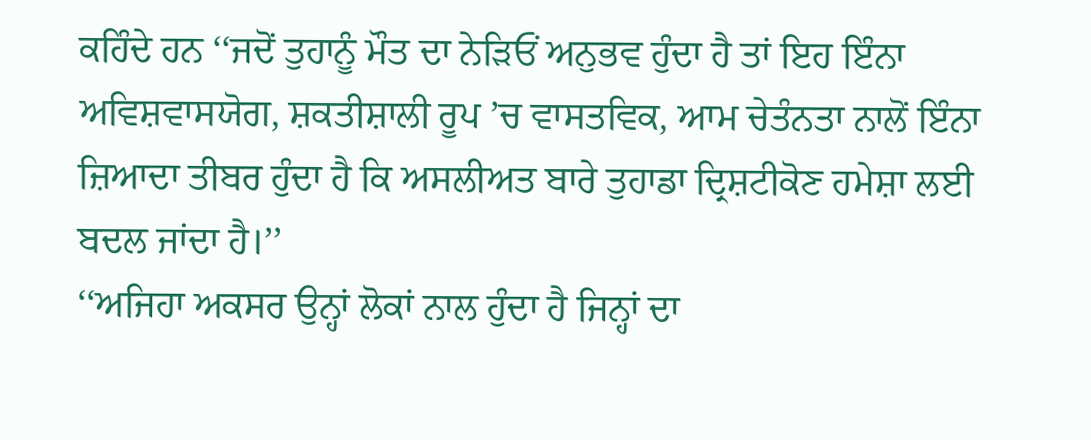ਕਹਿੰਦੇ ਹਨ ‘‘ਜਦੋਂ ਤੁਹਾਨੂੰ ਮੌਤ ਦਾ ਨੇੜਿਓਂ ਅਨੁਭਵ ਹੁੰਦਾ ਹੈ ਤਾਂ ਇਹ ਇੰਨਾ ਅਵਿਸ਼ਵਾਸਯੋਗ, ਸ਼ਕਤੀਸ਼ਾਲੀ ਰੂਪ ’ਚ ਵਾਸਤਵਿਕ, ਆਮ ਚੇਤੰਨਤਾ ਨਾਲੋਂ ਇੰਨਾ ਜ਼ਿਆਦਾ ਤੀਬਰ ਹੁੰਦਾ ਹੈ ਕਿ ਅਸਲੀਅਤ ਬਾਰੇ ਤੁਹਾਡਾ ਦ੍ਰਿਸ਼ਟੀਕੋਣ ਹਮੇਸ਼ਾ ਲਈ ਬਦਲ ਜਾਂਦਾ ਹੈ।’’
‘‘ਅਜਿਹਾ ਅਕਸਰ ਉਨ੍ਹਾਂ ਲੋਕਾਂ ਨਾਲ ਹੁੰਦਾ ਹੈ ਜਿਨ੍ਹਾਂ ਦਾ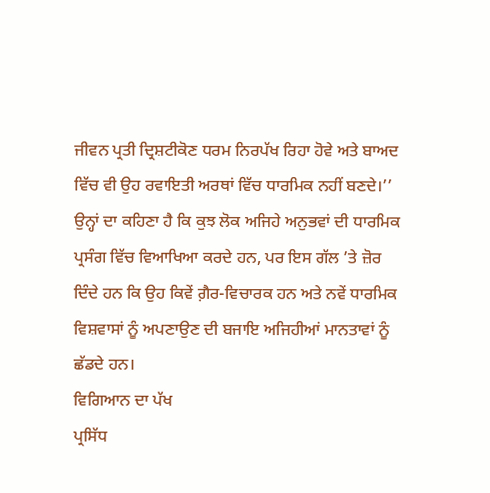ਜੀਵਨ ਪ੍ਰਤੀ ਦ੍ਰਿਸ਼ਟੀਕੋਣ ਧਰਮ ਨਿਰਪੱਖ ਰਿਹਾ ਹੋਵੇ ਅਤੇ ਬਾਅਦ ਵਿੱਚ ਵੀ ਉਹ ਰਵਾਇਤੀ ਅਰਥਾਂ ਵਿੱਚ ਧਾਰਮਿਕ ਨਹੀਂ ਬਣਦੇ।’’
ਉਨ੍ਹਾਂ ਦਾ ਕਹਿਣਾ ਹੈ ਕਿ ਕੁਝ ਲੋਕ ਅਜਿਹੇ ਅਨੁਭਵਾਂ ਦੀ ਧਾਰਮਿਕ ਪ੍ਰਸੰਗ ਵਿੱਚ ਵਿਆਖਿਆ ਕਰਦੇ ਹਨ, ਪਰ ਇਸ ਗੱਲ ’ਤੇ ਜ਼ੋਰ ਦਿੰਦੇ ਹਨ ਕਿ ਉਹ ਕਿਵੇਂ ਗ਼ੈਰ-ਵਿਚਾਰਕ ਹਨ ਅਤੇ ਨਵੇਂ ਧਾਰਮਿਕ ਵਿਸ਼ਵਾਸਾਂ ਨੂੰ ਅਪਣਾਉਣ ਦੀ ਬਜਾਇ ਅਜਿਹੀਆਂ ਮਾਨਤਾਵਾਂ ਨੂੰ ਛੱਡਦੇ ਹਨ।
ਵਿਗਿਆਨ ਦਾ ਪੱਖ
ਪ੍ਰਸਿੱਧ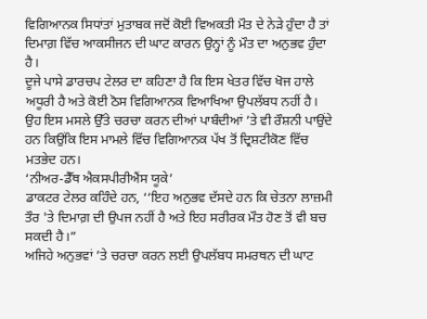ਵਿਗਿਆਨਕ ਸਿਧਾਂਤਾਂ ਮੁਤਾਬਕ ਜਦੋਂ ਕੋਈ ਵਿਅਕਤੀ ਮੌਤ ਦੇ ਨੇੜੇ ਹੁੰਦਾ ਹੈ ਤਾਂ ਦਿਮਾਗ਼ ਵਿੱਚ ਆਕਸੀਜਨ ਦੀ ਘਾਟ ਕਾਰਨ ਉਨ੍ਹਾਂ ਨੂੰ ਮੌਤ ਦਾ ਅਨੁਭਵ ਹੁੰਦਾ ਹੈ।
ਦੂਜੇ ਪਾਸੇ ਡਾਰਚਪ ਟੇਲਰ ਦਾ ਕਹਿਣਾ ਹੈ ਕਿ ਇਸ ਖੇਤਰ ਵਿੱਚ ਖੋਜ ਹਾਲੇ ਅਧੂਰੀ ਹੈ ਅਤੇ ਕੋਈ ਠੋਸ ਵਿਗਿਆਨਕ ਵਿਆਖਿਆ ਉਪਲੱਬਧ ਨਹੀਂ ਹੈ।
ਉਹ ਇਸ ਮਸਲੇ ਉੱਤੇ ਚਰਚਾ ਕਰਨ ਦੀਆਂ ਪਾਬੰਦੀਆਂ ’ਤੇ ਵੀ ਰੌਸ਼ਨੀ ਪਾਉਂਦੇ ਹਨ ਕਿਉਂਕਿ ਇਸ ਮਾਮਲੇ ਵਿੱਚ ਵਿਗਿਆਨਕ ਪੱਖ ਤੋਂ ਦ੍ਰਿਸ਼ਟੀਕੋਣ ਵਿੱਚ ਮਤਭੇਦ ਹਨ।
‘ਨੀਅਰ-ਡੈੱਥ ਐਕਸਪੀਰੀਐਂਸ ਯੂਕੇ’
ਡਾਕਟਰ ਟੇਲਰ ਕਹਿੰਦੇ ਹਨ, ‘‘ਇਹ ਅਨੁਭਵ ਦੱਸਦੇ ਹਨ ਕਿ ਚੇਤਨਾ ਲਾਜ਼ਮੀ ਤੌਰ 'ਤੇ ਦਿਮਾਗ਼ ਦੀ ਉਪਜ ਨਹੀਂ ਹੈ ਅਤੇ ਇਹ ਸਰੀਰਕ ਮੌਤ ਹੋਣ ਤੋਂ ਵੀ ਬਚ ਸਕਦੀ ਹੈ।”
ਅਜਿਹੇ ਅਨੁਭਵਾਂ ’ਤੇ ਚਰਚਾ ਕਰਨ ਲਈ ਉਪਲੱਬਧ ਸਮਰਥਨ ਦੀ ਘਾਟ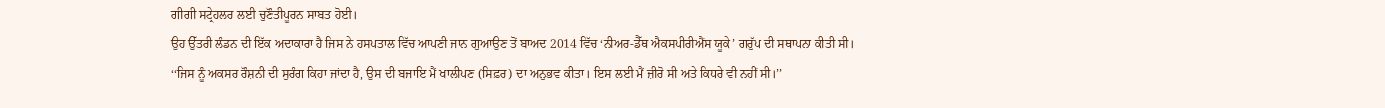ਗੀਗੀ ਸਟ੍ਰੇਹਲਰ ਲਈ ਚੁਣੌਤੀਪੂਰਨ ਸਾਬਤ ਹੋਈ।
ਉਹ ਉੱਤਰੀ ਲੰਡਨ ਦੀ ਇੱਕ ਅਦਾਕਾਰਾ ਹੈ ਜਿਸ ਨੇ ਹਸਪਤਾਲ ਵਿੱਚ ਆਪਣੀ ਜਾਨ ਗੁਆਉਣ ਤੋਂ ਬਾਅਦ 2014 ਵਿੱਚ ‘ਨੀਅਰ-ਡੈੱਥ ਐਕਸਪੀਰੀਐਂਸ ਯੂਕੇ’ ਗਰੁੱਪ ਦੀ ਸਥਾਪਨਾ ਕੀਤੀ ਸੀ।
‘‘ਜਿਸ ਨੂੰ ਅਕਸਰ ਰੌਸ਼ਨੀ ਦੀ ਸੁਰੰਗ ਕਿਹਾ ਜਾਂਦਾ ਹੈ, ਉਸ ਦੀ ਬਜਾਇ ਮੈਂ ਖਾਲੀਪਣ (ਸਿਫ਼ਰ) ਦਾ ਅਨੁਭਵ ਕੀਤਾ। ਇਸ ਲਈ ਮੈਂ ਜ਼ੀਰੋ ਸੀ ਅਤੇ ਕਿਧਰੇ ਵੀ ਨਹੀਂ ਸੀ।’’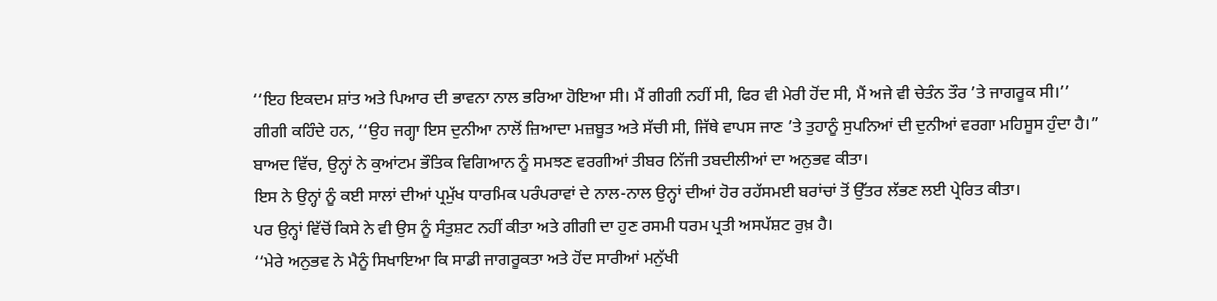‘‘ਇਹ ਇਕਦਮ ਸ਼ਾਂਤ ਅਤੇ ਪਿਆਰ ਦੀ ਭਾਵਨਾ ਨਾਲ ਭਰਿਆ ਹੋਇਆ ਸੀ। ਮੈਂ ਗੀਗੀ ਨਹੀਂ ਸੀ, ਫਿਰ ਵੀ ਮੇਰੀ ਹੋਂਦ ਸੀ, ਮੈਂ ਅਜੇ ਵੀ ਚੇਤੰਨ ਤੌਰ ’ਤੇ ਜਾਗਰੂਕ ਸੀ।’’
ਗੀਗੀ ਕਹਿੰਦੇ ਹਨ, ‘‘ਉਹ ਜਗ੍ਹਾ ਇਸ ਦੁਨੀਆ ਨਾਲੋਂ ਜ਼ਿਆਦਾ ਮਜ਼ਬੂਤ ਅਤੇ ਸੱਚੀ ਸੀ, ਜਿੱਥੇ ਵਾਪਸ ਜਾਣ ’ਤੇ ਤੁਹਾਨੂੰ ਸੁਪਨਿਆਂ ਦੀ ਦੁਨੀਆਂ ਵਰਗਾ ਮਹਿਸੂਸ ਹੁੰਦਾ ਹੈ।”
ਬਾਅਦ ਵਿੱਚ, ਉਨ੍ਹਾਂ ਨੇ ਕੁਆਂਟਮ ਭੌਤਿਕ ਵਿਗਿਆਨ ਨੂੰ ਸਮਝਣ ਵਰਗੀਆਂ ਤੀਬਰ ਨਿੱਜੀ ਤਬਦੀਲੀਆਂ ਦਾ ਅਨੁਭਵ ਕੀਤਾ।
ਇਸ ਨੇ ਉਨ੍ਹਾਂ ਨੂੰ ਕਈ ਸਾਲਾਂ ਦੀਆਂ ਪ੍ਰਮੁੱਖ ਧਾਰਮਿਕ ਪਰੰਪਰਾਵਾਂ ਦੇ ਨਾਲ-ਨਾਲ ਉਨ੍ਹਾਂ ਦੀਆਂ ਹੋਰ ਰਹੱਸਮਈ ਬਰਾਂਚਾਂ ਤੋਂ ਉੱਤਰ ਲੱਭਣ ਲਈ ਪ੍ਰੇਰਿਤ ਕੀਤਾ।
ਪਰ ਉਨ੍ਹਾਂ ਵਿੱਚੋਂ ਕਿਸੇ ਨੇ ਵੀ ਉਸ ਨੂੰ ਸੰਤੁਸ਼ਟ ਨਹੀਂ ਕੀਤਾ ਅਤੇ ਗੀਗੀ ਦਾ ਹੁਣ ਰਸਮੀ ਧਰਮ ਪ੍ਰਤੀ ਅਸਪੱਸ਼ਟ ਰੁਖ਼ ਹੈ।
‘‘ਮੇਰੇ ਅਨੁਭਵ ਨੇ ਮੈਨੂੰ ਸਿਖਾਇਆ ਕਿ ਸਾਡੀ ਜਾਗਰੂਕਤਾ ਅਤੇ ਹੋਂਦ ਸਾਰੀਆਂ ਮਨੁੱਖੀ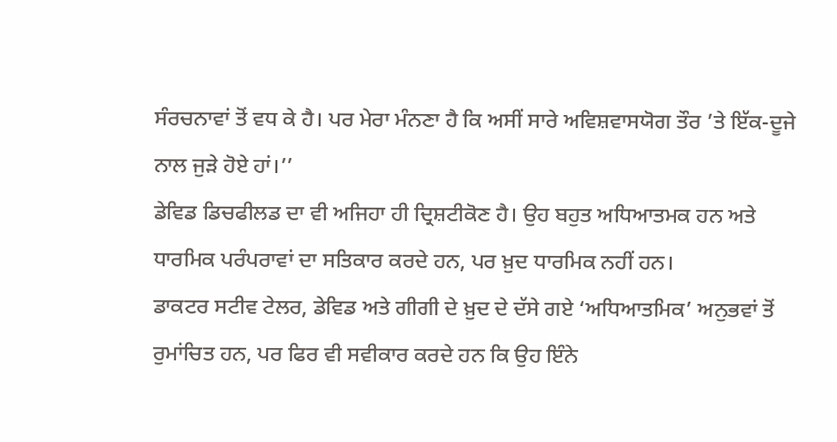ਸੰਰਚਨਾਵਾਂ ਤੋਂ ਵਧ ਕੇ ਹੈ। ਪਰ ਮੇਰਾ ਮੰਨਣਾ ਹੈ ਕਿ ਅਸੀਂ ਸਾਰੇ ਅਵਿਸ਼ਵਾਸਯੋਗ ਤੌਰ ’ਤੇ ਇੱਕ-ਦੂਜੇ ਨਾਲ ਜੁੜੇ ਹੋਏ ਹਾਂ।’’
ਡੇਵਿਡ ਡਿਚਫੀਲਡ ਦਾ ਵੀ ਅਜਿਹਾ ਹੀ ਦ੍ਰਿਸ਼ਟੀਕੋਣ ਹੈ। ਉਹ ਬਹੁਤ ਅਧਿਆਤਮਕ ਹਨ ਅਤੇ ਧਾਰਮਿਕ ਪਰੰਪਰਾਵਾਂ ਦਾ ਸਤਿਕਾਰ ਕਰਦੇ ਹਨ, ਪਰ ਖ਼ੁਦ ਧਾਰਮਿਕ ਨਹੀਂ ਹਨ।
ਡਾਕਟਰ ਸਟੀਵ ਟੇਲਰ, ਡੇਵਿਡ ਅਤੇ ਗੀਗੀ ਦੇ ਖ਼ੁਦ ਦੇ ਦੱਸੇ ਗਏ ‘ਅਧਿਆਤਮਿਕ’ ਅਨੁਭਵਾਂ ਤੋਂ ਰੁਮਾਂਚਿਤ ਹਨ, ਪਰ ਫਿਰ ਵੀ ਸਵੀਕਾਰ ਕਰਦੇ ਹਨ ਕਿ ਉਹ ਇੰਨੇ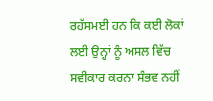ਰਹੱਸਮਈ ਹਨ ਕਿ ਕਈ ਲੋਕਾਂ ਲਈ ਉਨ੍ਹਾਂ ਨੂੰ ਅਸਲ ਵਿੱਚ ਸਵੀਕਾਰ ਕਰਨਾ ਸੰਭਵ ਨਹੀਂ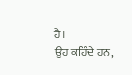ਹੈ।
ਉਹ ਕਹਿੰਦੇ ਹਨ,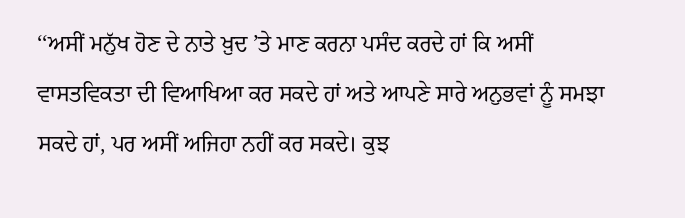‘‘ਅਸੀਂ ਮਨੁੱਖ ਹੋਣ ਦੇ ਨਾਤੇ ਖ਼ੁਦ ’ਤੇ ਮਾਣ ਕਰਨਾ ਪਸੰਦ ਕਰਦੇ ਹਾਂ ਕਿ ਅਸੀਂ ਵਾਸਤਵਿਕਤਾ ਦੀ ਵਿਆਖਿਆ ਕਰ ਸਕਦੇ ਹਾਂ ਅਤੇ ਆਪਣੇ ਸਾਰੇ ਅਨੁਭਵਾਂ ਨੂੰ ਸਮਝਾ ਸਕਦੇ ਹਾਂ, ਪਰ ਅਸੀਂ ਅਜਿਹਾ ਨਹੀਂ ਕਰ ਸਕਦੇ। ਕੁਝ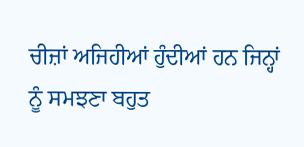ਚੀਜ਼ਾਂ ਅਜਿਹੀਆਂ ਹੁੰਦੀਆਂ ਹਨ ਜਿਨ੍ਹਾਂ ਨੂੰ ਸਮਝਣਾ ਬਹੁਤ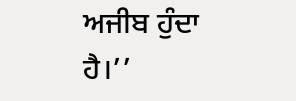ਅਜੀਬ ਹੁੰਦਾ ਹੈ।’’